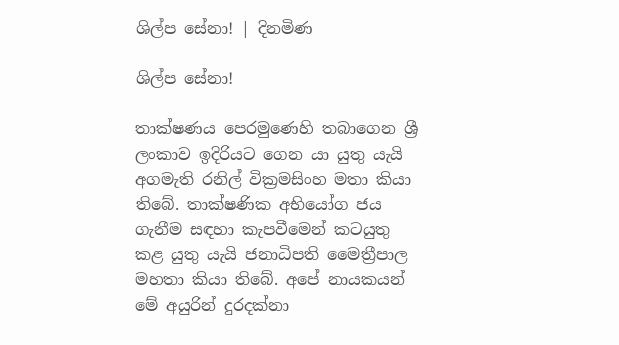ශිල්ප සේනා! | දිනමිණ

ශිල්ප සේනා!

තාක්ෂණය පෙරමුණෙහි තබාගෙන ශ්‍රී ලංකාව ඉදිරියට ගෙන යා යුතු යැයි අගමැති රනිල් වික්‍රමසිංහ මතා කියා තිබේ. තාක්ෂණික අභියෝග ජය ගැනීම සඳහා කැපවීමෙන් කටයුතු කළ යුතු යැයි ජනාධිපති මෛත්‍රීපාල මහතා කියා තිබේ. අපේ නායකයන් මේ අයුරින් දුරදක්නා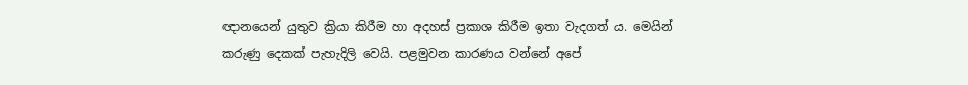ඥානයෙන් යුතුව ක්‍රියා කිරීම හා අදහස් ප්‍රකාශ කිරීම ඉතා වැදගත් ය. මෙයින් කරුණු දෙකක් පැහැදිලි වෙයි. පළමුවන කාරණය වන්නේ අපේ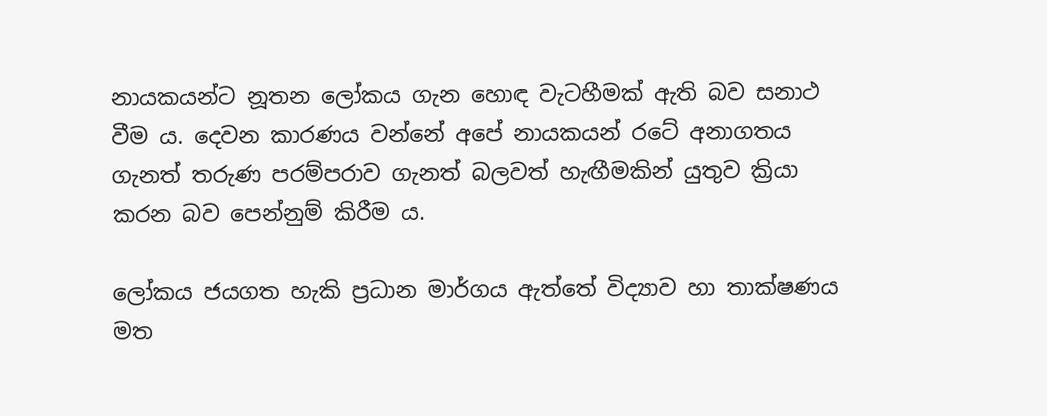නායකයන්ට නූතන ලෝකය ගැන හොඳ වැටහීමක් ඇති බව සනාථ වීම ය. දෙවන කාරණය වන්නේ අපේ නායකයන් රටේ අනාගතය ගැනත් තරුණ පරම්පරාව ගැනත් බලවත් හැඟීමකින් යුතුව ක්‍රියා කරන බව පෙන්නුම් කිරීම ය.

ලෝකය ජයගත හැකි ප්‍රධාන මාර්ගය ඇත්තේ විද්‍යාව හා තාක්ෂණය මත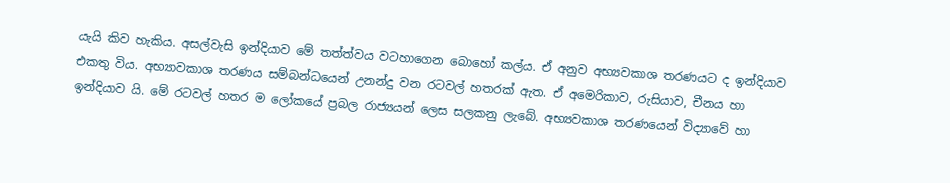යැයි කිව හැකිය. අසල්වැසි ඉන්දියාව‍ මේ තත්ත්වය වටහාගෙන බොහෝ කල්ය. ඒ අනුව අභ්‍යවකාශ තරණයට ද ඉන්දියාව එකතු විය. අභ්‍යාවකාශ තරණය සම්බන්ධයෙන් උනන්දු වන රටවල් හතරක් ඇත. ඒ අමෙරිකාව, රුසියාව, චීනය හා ඉන්දියාව යි. මේ රටවල් හතර ම ලෝකයේ ප්‍රබල රාජ්‍යයන් ලෙස සලකනු ලැබේ. අභ්‍යවකාශ තරණයෙන් විද්‍යාවේ හා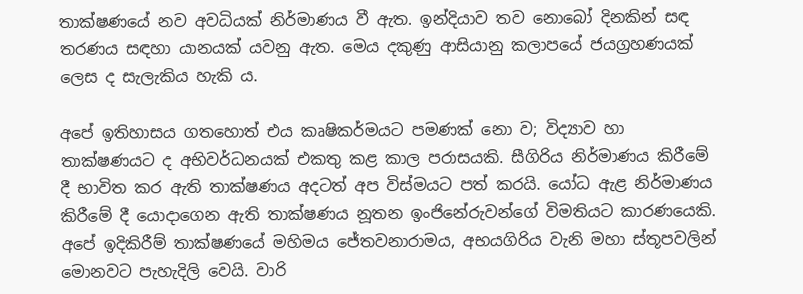තාක්ෂණයේ නව අවධියක් නිර්මාණය වී ඇත. ඉන්දියාව තව නොබෝ දිනකින් සඳ තරණය සඳහා යානයක් යවනු ඇත. මෙය දකුණු ආසියානු කලාපයේ ජයග්‍රහණයක් ලෙස ද සැලැකිය හැකි ය.

අපේ ඉතිහාසය ගතහොත් එය කෘෂිකර්මයට පමණක් නො ව; විද්‍යාව හා තාක්ෂණයට ද අභිවර්ධනයක් එකතු කළ කාල පරාසයකි. සීගිරිය නිර්මාණය කිරීමේ දී භාවිත කර ඇති තාක්ෂණය අදටත් අප විස්මයට පත් කරයි. යෝධ ඇළ නිර්මාණය කිරීමේ දී යොදාගෙන ඇති තාක්ෂණය නූතන ඉංජිනේරුවන්ගේ විමතියට කාරණයෙකි. අපේ ඉදිකිරීම් තාක්ෂණයේ මහිමය ජේතවනාරාමය, අභයගිරිය වැනි මහා ස්තූපවලින් මොනවට පැහැදිලි වෙයි. වාරි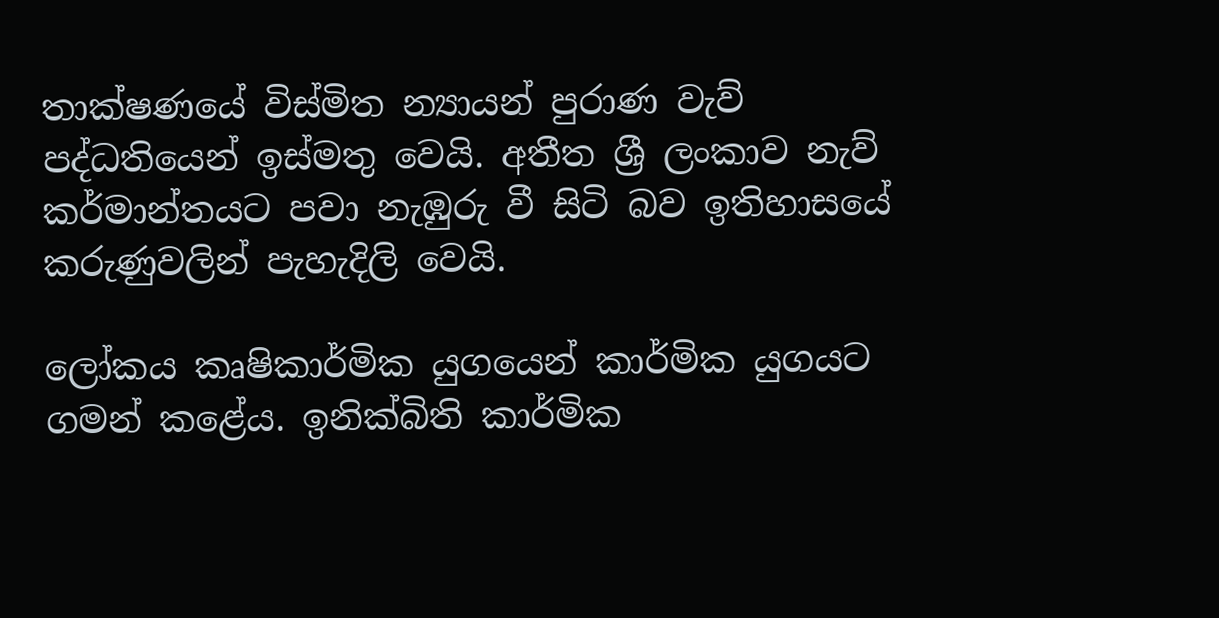තාක්ෂණයේ විස්මිත න්‍යායන් පුරාණ වැව් පද්ධතියෙන් ඉස්මතු වෙයි. අතීත ශ්‍රී ලංකාව නැව් කර්මාන්තයට පවා නැඹුරු වී සිටි බව ඉතිහාසයේ කරුණුවලින් පැහැදිලි වෙයි.

ලෝකය කෘෂිකාර්මික යුගයෙන් කාර්මික යුගයට ගමන් කළේය. ඉනික්බිති කාර්මික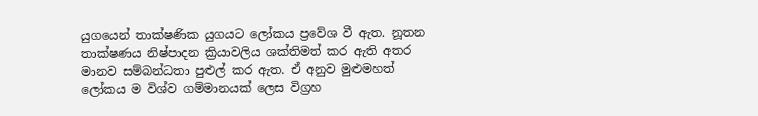යුගයෙන් තාක්ෂණික යුගයට ලෝකය ප්‍රවේශ වී ඇත. නූතන තාක්ෂණය නිෂ්පාදන ක්‍රියාවලිය ශක්තිමත් කර ඇති අතර මානව සම්බන්ධතා පුළුල් කර ඇත. ඒ අනුව මුළුමහත් ලෝකය ම විශ්ව ගම්මානයක් ලෙස විග්‍රහ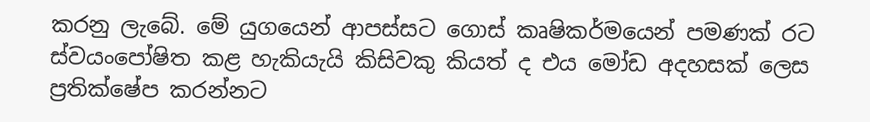කරනු ලැබේ. මේ යුගයෙන් ආපස්සට ගොස් කෘෂිකර්මයෙන් පමණක් රට ස්වයංපෝෂිත කළ හැකියැයි කිසිවකු කියත් ද එය මෝඩ අදහසක් ලෙස ප්‍රතික්ෂේප කරන්නට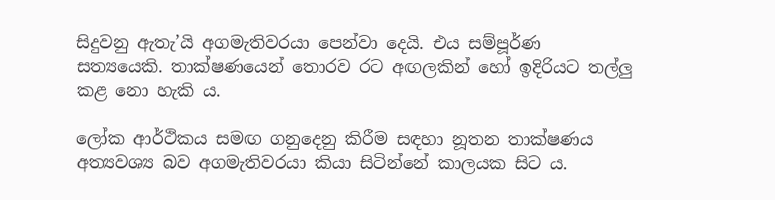සිදුවනු ඇතැ’යි අගමැතිවරයා පෙන්වා දෙයි. එය සම්පූර්ණ සත්‍යයෙකි. තාක්ෂණයෙන් තොරව රට අඟලකින් හෝ ඉදිරියට තල්ලු කළ නො හැකි ය.

ලෝක ආර්ථිකය සමඟ ගනුදෙනු කිරීම සඳහා නූතන තාක්ෂණය අත්‍යවශ්‍ය බව අගමැතිවරයා කියා සිටින්නේ කාලයක සිට ය.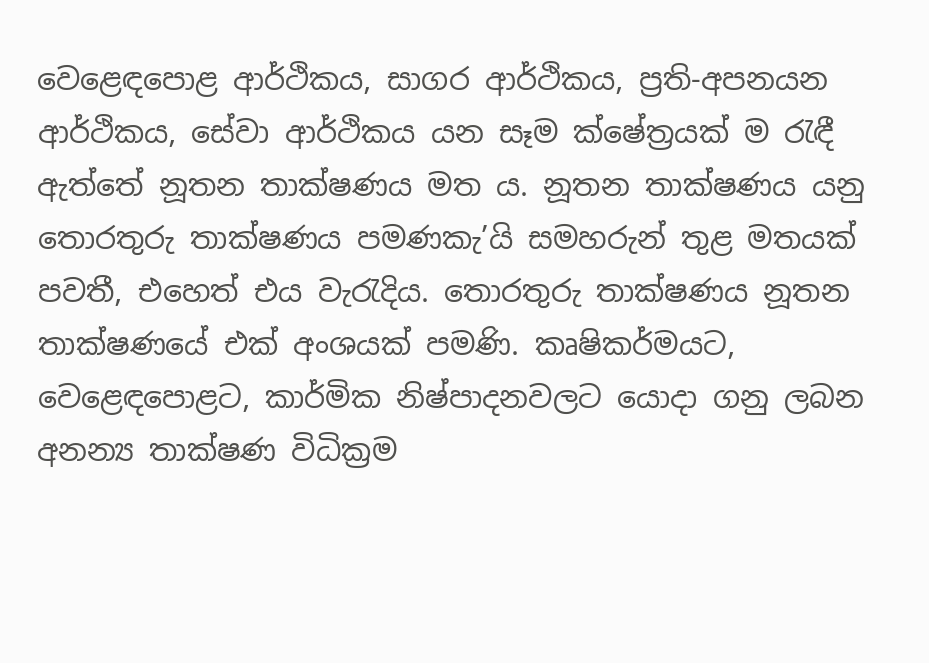වෙළෙඳපොළ ආර්ථිකය, සාගර ආර්ථිකය, ප්‍රති-අපනයන ආර්ථිකය, සේවා ආර්ථිකය යන සෑම ක්ෂේත්‍රයක් ම රැඳී ඇත්තේ නූතන තාක්ෂණය මත ය. නූතන තාක්ෂණය යනු තොරතුරු තාක්ෂණය පමණකැ’යි සමහරුන් තුළ මතයක් පවතී, එහෙත් එය වැරැදිය. තොරතුරු තාක්ෂණය නූතන තාක්ෂණයේ එක් අංශයක් පමණි. කෘෂිකර්මයට, වෙළෙඳපොළට, කාර්මික නිෂ්පාදනවලට යොදා ගනු ලබන අනන්‍ය තාක්ෂණ විධික්‍රම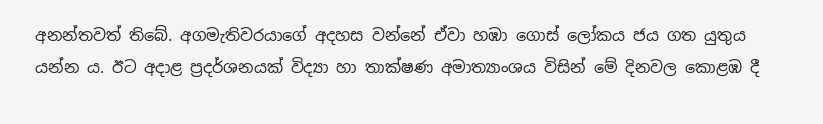අනන්තවත් තිබේ. අගමැතිවරයාගේ අදහස වන්නේ ඒවා හඹා ගොස් ලෝකය ජය ගත යුතුය යන්න ය. ඊට අදාළ ප්‍රදර්ශනයක් විද්‍යා හා තාක්ෂණ අමාත්‍යාංශය විසින් මේ දිනවල කොළඹ දී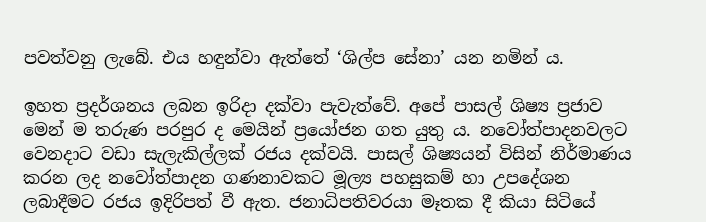පවත්වනු ලැබේ. එය හඳුන්වා ඇත්තේ ‘ශිල්ප සේනා’ යන නමින් ය.

ඉහත ප්‍රදර්ශනය ලබන ඉරිදා දක්වා පැවැත්වේ. අපේ පාසල් ශිෂ්‍ය ප්‍රජාව මෙන් ම තරුණ පරපුර ද මෙයින් ප්‍රයෝජන ගත යුතු ය. නවෝත්පාදනවලට වෙනදාට වඩා සැලැකිල්ලක් රජය දක්වයි. පාසල් ශිෂ්‍යයන් විසින් නිර්මාණය කරන ලද නවෝත්පාදන ගණනාවකට මූල්‍ය පහසුකම් හා උපදේශන ලබාදීමට රජය ඉදිරිපත් වී ඇත. ජනාධිපතිවරයා මෑතක දී කියා සිටියේ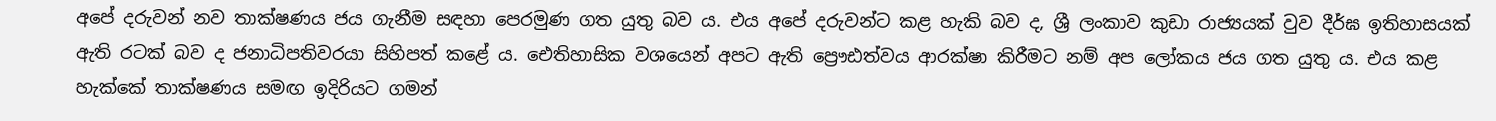අපේ දරුවන් නව තාක්ෂණය ජය ගැනීම සඳහා පෙරමුණ ගත යුතු බව ය. එය අපේ දරුවන්ට කළ හැකි බව ද, ශ්‍රී ලංකාව කුඩා රාජ්‍යයක් වුව දීර්ඝ ඉතිහාසයක් ඇති රටක් බව ද ජනාධිපතිවරයා සිහිපත් කළේ ය. ඓතිහාසික වශයෙන් අපට ඇති ප්‍රෞඪත්වය ආරක්ෂා කිරීමට නම් අප ලෝකය ජය ගත යුතු ය. එය කළ හැක්කේ තාක්ෂණය සමඟ ඉදිරියට ගමන්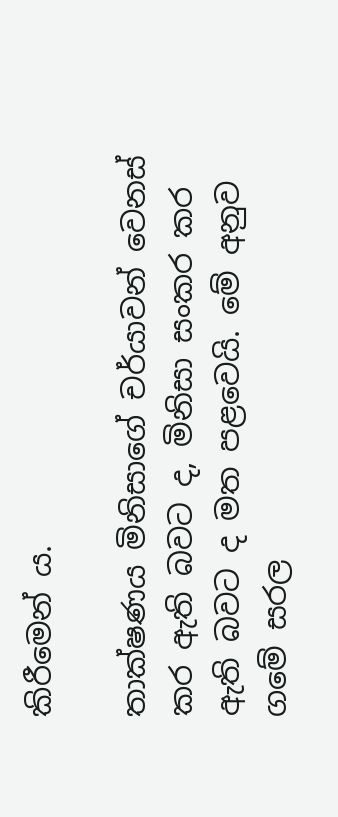කිරීමෙන් ය.

තාක්ෂණය මිනිසාගේ චර්යාවන් වෙනස් කර ඇති බවට ද, මිනිසා සංකර කර ඇති බවට ද මත පළවෙයි. මේ අනුව ගමේ සරල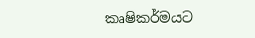කෘෂිකර්මයට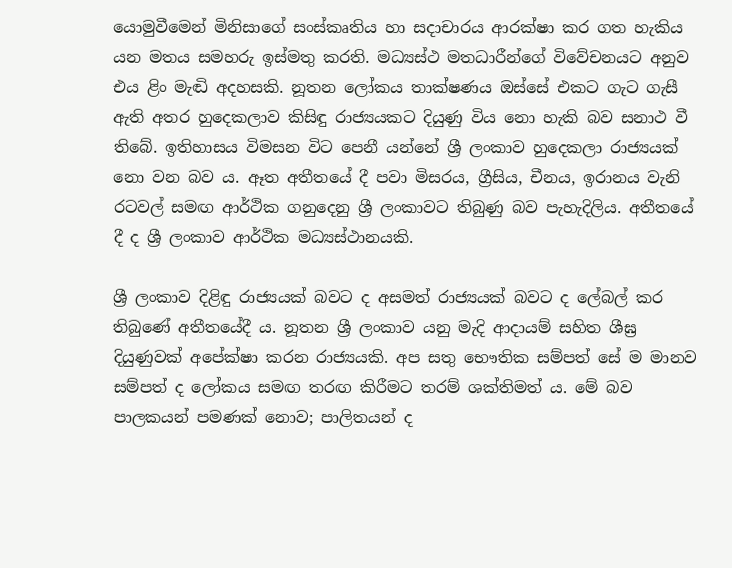යොමුවීමෙන් මිනිසාගේ සංස්කෘතිය හා සදාචාරය ආරක්ෂා කර ගත හැකිය යන මතය සමහරු ඉස්මතු කරති. මධ්‍යස්ථ මතධාරීන්ගේ විවේචනයට අනුව එය ළිං මැඬි අදහසකි. නූතන ලෝකය තාක්ෂණය ඔස්සේ එකට ගැට ගැසී ඇති අතර හුදෙකලාව කිසිඳු රාජ්‍යයකට දියුණු විය නො හැකි බව සනාථ වී තිබේ. ඉතිහාසය විමසන විට පෙනී යන්නේ ශ්‍රී ලංකාව හුදෙකලා රාජ්‍යයක් නො වන බව ය. ඈත අතීතයේ දී පවා මිසරය, ග්‍රීසිය, චීනය, ඉරානය වැනි රටවල් සමඟ ආර්ථික ගනුදෙනු ශ්‍රී ලංකාවට තිබුණු බව පැහැදිලිය. අතීතයේ දී ද ශ්‍රී ලංකාව ආර්ථික මධ්‍යස්ථානයකි.

ශ්‍රී ලංකාව දිළිඳු රාජ්‍යයක් බවට ද අසමත් රාජ්‍යයක් බවට ද ලේබල් කර තිබුණේ අතීතයේදී ය. නූතන ශ්‍රී ලංකාව යනු මැදි ආදායම් සහිත ශීඝ්‍ර දියුණුවක් අපේක්ෂා කරන රාජ්‍යයකි. අප සතු භෞතික සම්පත් සේ ම මානව සම්පත් ද ලෝකය සමඟ තරඟ කිරීමට තරම් ශක්තිමත් ය. මේ බව පාලකයන් පමණක් නොව; පාලිතයන් ද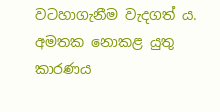වටහාගැනීම වැදගත් ය. අමතක නොකළ යුතු කාරණය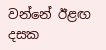වන්නේ ඊළඟ දසක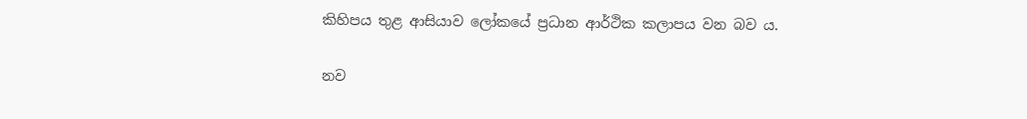කිහිපය තුළ ආසියාව ලෝකයේ ප්‍රධාන ආර්ථික කලාපය වන බව ය.

නව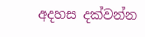අදහස දක්වන්න